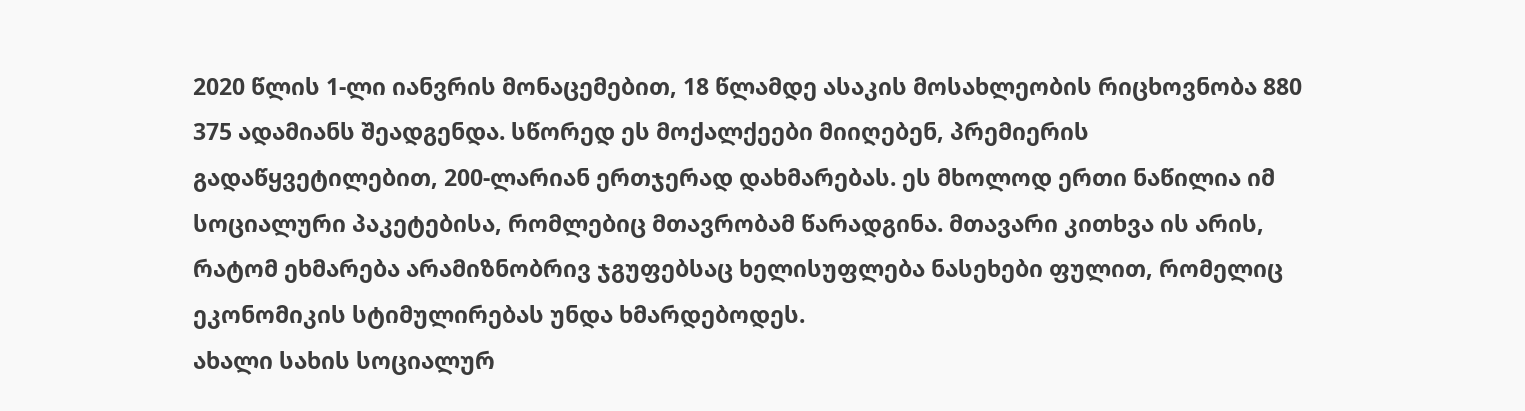2020 წლის 1-ლი იანვრის მონაცემებით, 18 წლამდე ასაკის მოსახლეობის რიცხოვნობა 880 375 ადამიანს შეადგენდა. სწორედ ეს მოქალქეები მიიღებენ, პრემიერის გადაწყვეტილებით, 200-ლარიან ერთჯერად დახმარებას. ეს მხოლოდ ერთი ნაწილია იმ სოციალური პაკეტებისა, რომლებიც მთავრობამ წარადგინა. მთავარი კითხვა ის არის, რატომ ეხმარება არამიზნობრივ ჯგუფებსაც ხელისუფლება ნასეხები ფულით, რომელიც ეკონომიკის სტიმულირებას უნდა ხმარდებოდეს.
ახალი სახის სოციალურ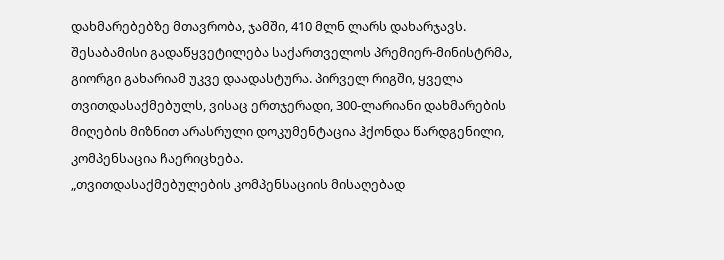დახმარებებზე მთავრობა, ჯამში, 410 მლნ ლარს დახარჯავს. შესაბამისი გადაწყვეტილება საქართველოს პრემიერ-მინისტრმა, გიორგი გახარიამ უკვე დაადასტურა. პირველ რიგში, ყველა თვითდასაქმებულს, ვისაც ერთჯერადი, 300-ლარიანი დახმარების მიღების მიზნით არასრული დოკუმენტაცია ჰქონდა წარდგენილი, კომპენსაცია ჩაერიცხება.
„თვითდასაქმებულების კომპენსაციის მისაღებად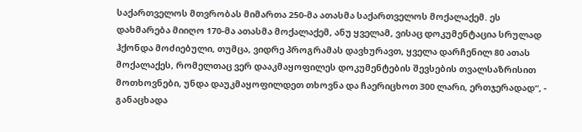საქართველოს მთვრობას მიმართა 250-მა ათასმა საქართველოს მოქალაქემ. ეს დახმარება მიიღო 170-მა ათასმა მოქალაქემ, ანუ ყველამ, ვისაც დოკუმენტაცია სრულად ჰქონდა მოძიებული, თუმცა, ვიდრე პროგრამას დავხურავთ, ყველა დარჩენილ 80 ათას მოქალაქეს, რომელთაც ვერ დააკმაყოფილეს დოკუმენტების შევსების თვალსაზრისით მოთხოვნები, უნდა დაუკმაყოფილდეთ თხოვნა და ჩაერიცხოთ 300 ლარი, ერთჯერადად“, - განაცხადა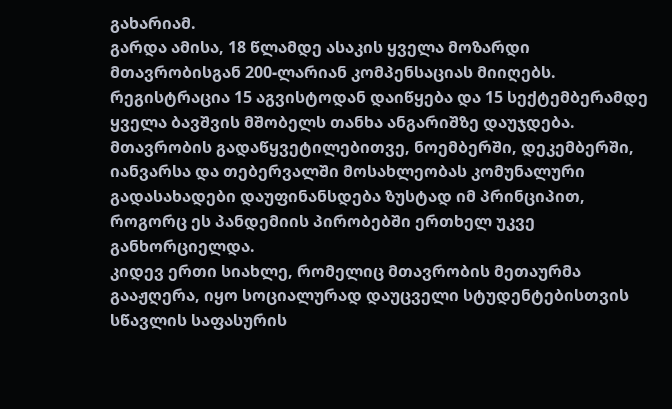გახარიამ.
გარდა ამისა, 18 წლამდე ასაკის ყველა მოზარდი მთავრობისგან 200-ლარიან კომპენსაციას მიიღებს. რეგისტრაცია 15 აგვისტოდან დაიწყება და 15 სექტემბერამდე ყველა ბავშვის მშობელს თანხა ანგარიშზე დაუჯდება.
მთავრობის გადაწყვეტილებითვე, ნოემბერში, დეკემბერში, იანვარსა და თებერვალში მოსახლეობას კომუნალური გადასახადები დაუფინანსდება ზუსტად იმ პრინციპით, როგორც ეს პანდემიის პირობებში ერთხელ უკვე განხორციელდა.
კიდევ ერთი სიახლე, რომელიც მთავრობის მეთაურმა გააჟღერა, იყო სოციალურად დაუცველი სტუდენტებისთვის სწავლის საფასურის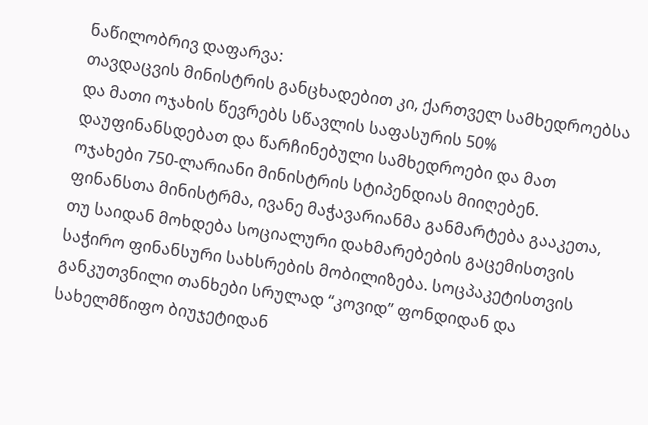ნაწილობრივ დაფარვა:
თავდაცვის მინისტრის განცხადებით კი, ქართველ სამხედროებსა და მათი ოჯახის წევრებს სწავლის საფასურის 50% დაუფინანსდებათ და წარჩინებული სამხედროები და მათ ოჯახები 750-ლარიანი მინისტრის სტიპენდიას მიიღებენ.
ფინანსთა მინისტრმა, ივანე მაჭავარიანმა განმარტება გააკეთა, თუ საიდან მოხდება სოციალური დახმარებების გაცემისთვის საჭირო ფინანსური სახსრების მობილიზება. სოცპაკეტისთვის განკუთვნილი თანხები სრულად “კოვიდ” ფონდიდან და სახელმწიფო ბიუჯეტიდან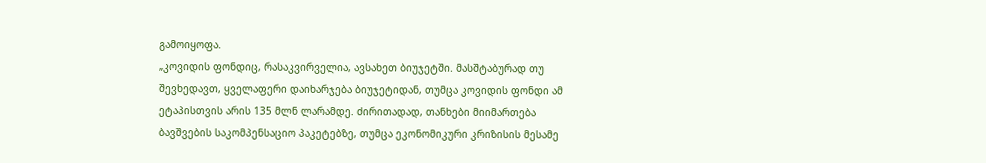გამოიყოფა.
„კოვიდის ფონდიც, რასაკვირველია, ავსახეთ ბიუჯეტში. მასშტაბურად თუ შევხედავთ, ყველაფერი დაიხარჯება ბიუჯეტიდან, თუმცა კოვიდის ფონდი ამ ეტაპისთვის არის 135 მლნ ლარამდე. ძირითადად, თანხები მიიმართება ბავშვების საკომპენსაციო პაკეტებზე, თუმცა ეკონომიკური კრიზისის მესამე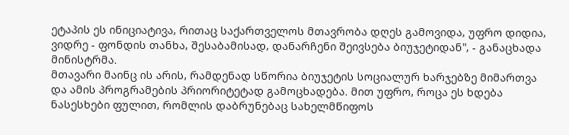ეტაპის ეს ინიციატივა, რითაც საქართველოს მთავრობა დღეს გამოვიდა, უფრო დიდია, ვიდრე - ფონდის თანხა, შესაბამისად, დანარჩენი შეივსება ბიუჯეტიდან", - განაცხადა მინისტრმა.
მთავარი მაინც ის არის, რამდენად სწორია ბიუჯეტის სოციალურ ხარჯებზე მიმართვა და ამის პროგრამების პრიორიტეტად გამოცხადება. მით უფრო, როცა ეს ხდება ნასესხები ფულით, რომლის დაბრუნებაც სახელმწიფოს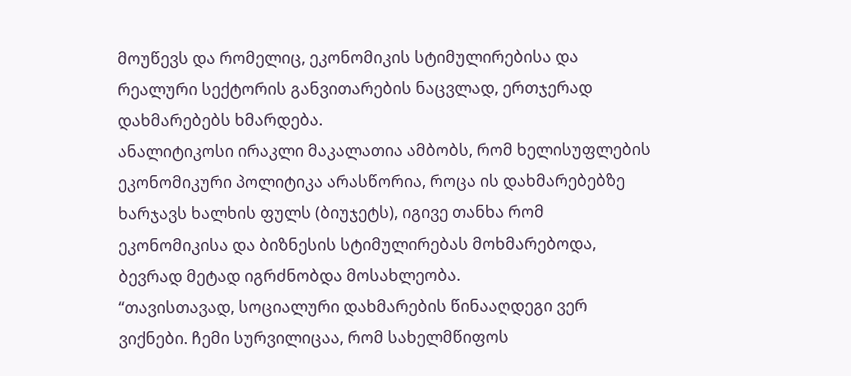მოუწევს და რომელიც, ეკონომიკის სტიმულირებისა და რეალური სექტორის განვითარების ნაცვლად, ერთჯერად დახმარებებს ხმარდება.
ანალიტიკოსი ირაკლი მაკალათია ამბობს, რომ ხელისუფლების ეკონომიკური პოლიტიკა არასწორია, როცა ის დახმარებებზე ხარჯავს ხალხის ფულს (ბიუჯეტს), იგივე თანხა რომ ეკონომიკისა და ბიზნესის სტიმულირებას მოხმარებოდა, ბევრად მეტად იგრძნობდა მოსახლეობა.
“თავისთავად, სოციალური დახმარების წინააღდეგი ვერ ვიქნები. ჩემი სურვილიცაა, რომ სახელმწიფოს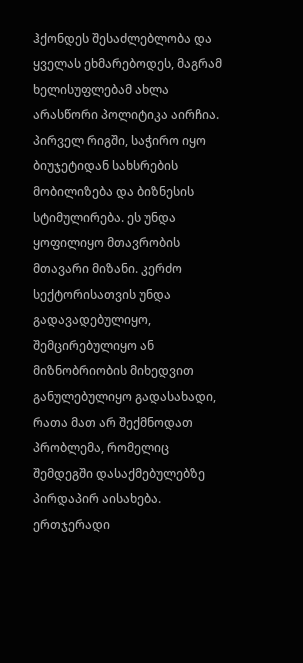ჰქონდეს შესაძლებლობა და ყველას ეხმარებოდეს, მაგრამ ხელისუფლებამ ახლა არასწორი პოლიტიკა აირჩია. პირველ რიგში, საჭირო იყო ბიუჯეტიდან სახსრების მობილიზება და ბიზნესის სტიმულირება. ეს უნდა ყოფილიყო მთავრობის მთავარი მიზანი. კერძო სექტორისათვის უნდა გადავადებულიყო, შემცირებულიყო ან მიზნობრიობის მიხედვით განულებულიყო გადასახადი, რათა მათ არ შექმნოდათ პრობლემა, რომელიც შემდეგში დასაქმებულებზე პირდაპირ აისახება.
ერთჯერადი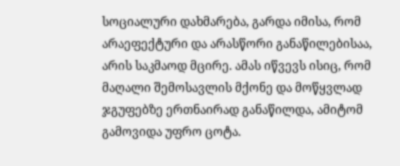სოციალური დახმარება, გარდა იმისა, რომ არაეფექტური და არასწორი განაწილებისაა, არის საკმაოდ მცირე. ამას იწვევს ისიც, რომ მაღალი შემოსავლის მქონე და მოწყვლად ჯგუფებზე ერთნაირად განაწილდა, ამიტომ გამოვიდა უფრო ცოტა.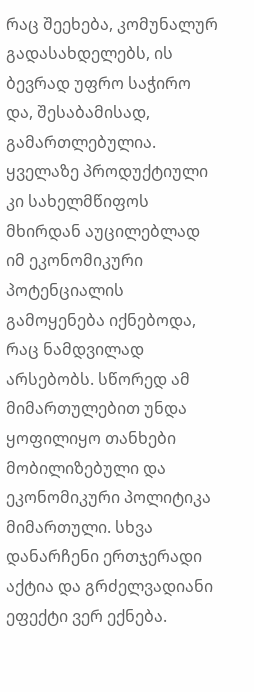რაც შეეხება, კომუნალურ გადასახდელებს, ის ბევრად უფრო საჭირო და, შესაბამისად, გამართლებულია. ყველაზე პროდუქტიული კი სახელმწიფოს მხირდან აუცილებლად იმ ეკონომიკური პოტენციალის გამოყენება იქნებოდა, რაც ნამდვილად არსებობს. სწორედ ამ მიმართულებით უნდა ყოფილიყო თანხები მობილიზებული და ეკონომიკური პოლიტიკა მიმართული. სხვა დანარჩენი ერთჯერადი აქტია და გრძელვადიანი ეფექტი ვერ ექნება.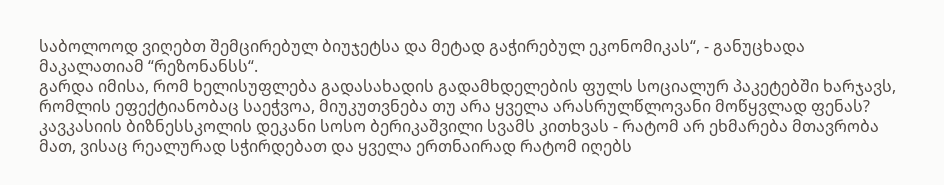საბოლოოდ ვიღებთ შემცირებულ ბიუჯეტსა და მეტად გაჭირებულ ეკონომიკას“, - განუცხადა მაკალათიამ “რეზონანსს“.
გარდა იმისა, რომ ხელისუფლება გადასახადის გადამხდელების ფულს სოციალურ პაკეტებში ხარჯავს, რომლის ეფექტიანობაც საეჭვოა, მიუკუთვნება თუ არა ყველა არასრულწლოვანი მოწყვლად ფენას? კავკასიის ბიზნესსკოლის დეკანი სოსო ბერიკაშვილი სვამს კითხვას - რატომ არ ეხმარება მთავრობა მათ, ვისაც რეალურად სჭირდებათ და ყველა ერთნაირად რატომ იღებს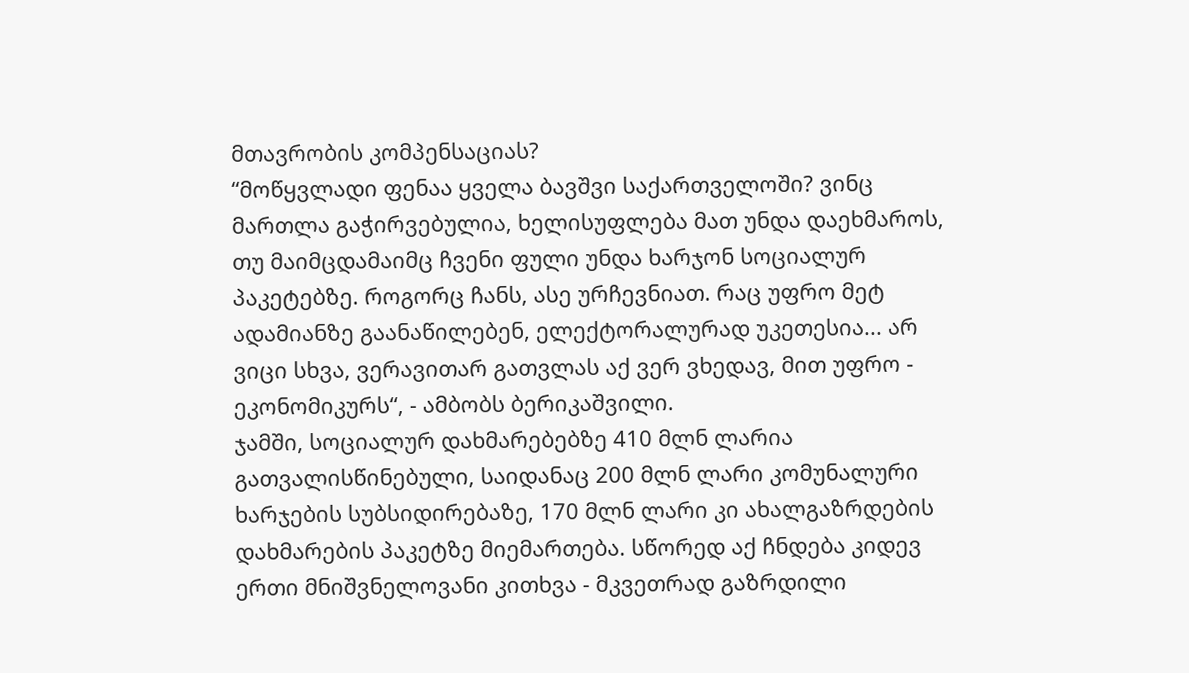მთავრობის კომპენსაციას?
“მოწყვლადი ფენაა ყველა ბავშვი საქართველოში? ვინც მართლა გაჭირვებულია, ხელისუფლება მათ უნდა დაეხმაროს, თუ მაიმცდამაიმც ჩვენი ფული უნდა ხარჯონ სოციალურ პაკეტებზე. როგორც ჩანს, ასე ურჩევნიათ. რაც უფრო მეტ ადამიანზე გაანაწილებენ, ელექტორალურად უკეთესია... არ ვიცი სხვა, ვერავითარ გათვლას აქ ვერ ვხედავ, მით უფრო - ეკონომიკურს“, - ამბობს ბერიკაშვილი.
ჯამში, სოციალურ დახმარებებზე 410 მლნ ლარია გათვალისწინებული, საიდანაც 200 მლნ ლარი კომუნალური ხარჯების სუბსიდირებაზე, 170 მლნ ლარი კი ახალგაზრდების დახმარების პაკეტზე მიემართება. სწორედ აქ ჩნდება კიდევ ერთი მნიშვნელოვანი კითხვა - მკვეთრად გაზრდილი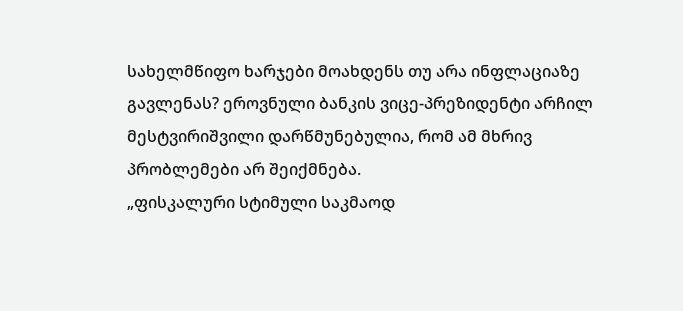სახელმწიფო ხარჯები მოახდენს თუ არა ინფლაციაზე გავლენას? ეროვნული ბანკის ვიცე-პრეზიდენტი არჩილ მესტვირიშვილი დარწმუნებულია, რომ ამ მხრივ პრობლემები არ შეიქმნება.
„ფისკალური სტიმული საკმაოდ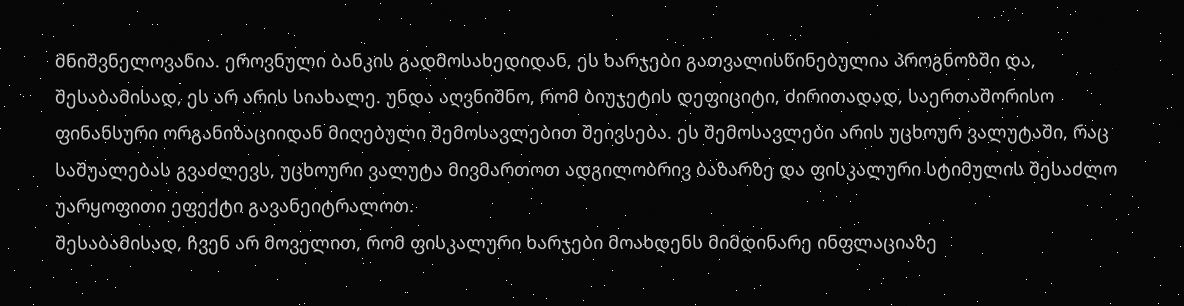მნიშვნელოვანია. ეროვნული ბანკის გადმოსახედიდან, ეს ხარჯები გათვალისწინებულია პროგნოზში და, შესაბამისად, ეს არ არის სიახალე. უნდა აღვნიშნო, რომ ბიუჯეტის დეფიციტი, ძირითადად, საერთაშორისო ფინანსური ორგანიზაციიდან მიღებული შემოსავლებით შეივსება. ეს შემოსავლები არის უცხოურ ვალუტაში, რაც საშუალებას გვაძლევს, უცხოური ვალუტა მივმართოთ ადგილობრივ ბაზარზე და ფისკალური სტიმულის შესაძლო უარყოფითი ეფექტი გავანეიტრალოთ.
შესაბამისად, ჩვენ არ მოველით, რომ ფისკალური ხარჯები მოახდენს მიმდინარე ინფლაციაზე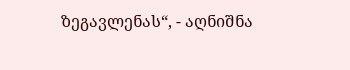ზეგავლენას“, - აღნიშნა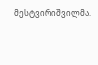მესტვირიშვილმა.